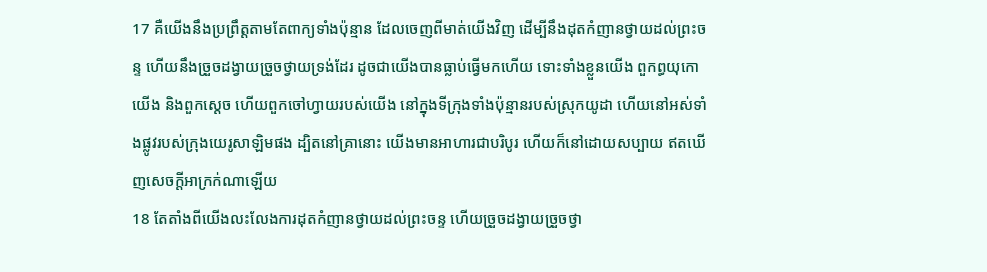17 គឺយើងនឹងប្រព្រឹត្តតាមតែពាក្យទាំងប៉ុន្មាន ដែលចេញពីមាត់យើងវិញ ដើម្បីនឹងដុតកំញានថ្វាយដល់ព្រះចន្ទ ហើយនឹងច្រួចដង្វាយច្រួចថ្វាយទ្រង់ដែរ ដូចជាយើងបានធ្លាប់ធ្វើមកហើយ ទោះទាំងខ្លួនយើង ពួកព្ធយុកោយើង និងពួកស្តេច ហើយពួកចៅហ្វាយរបស់យើង នៅក្នុងទីក្រុងទាំងប៉ុន្មានរបស់ស្រុកយូដា ហើយនៅអស់ទាំងផ្លូវរបស់ក្រុងយេរូសាឡិមផង ដ្បិតនៅគ្រានោះ យើងមានអាហារជាបរិបូរ ហើយក៏នៅដោយសប្បាយ ឥតឃើញសេចក្តីអាក្រក់ណាឡើយ
18 តែតាំងពីយើងលះលែងការដុតកំញានថ្វាយដល់ព្រះចន្ទ ហើយច្រួចដង្វាយច្រួចថ្វា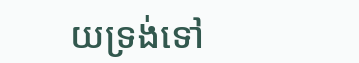យទ្រង់ទៅ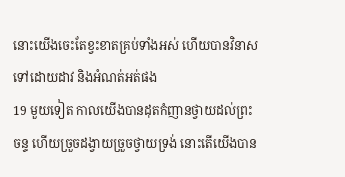នោះយើងចេះតែខ្វះខាតគ្រប់ទាំងអស់ ហើយបានវិនាសទៅដោយដាវ និងអំណត់អត់ផង
19 មួយទៀត កាលយើងបានដុតកំញានថ្វាយដល់ព្រះចន្ទ ហើយច្រួចដង្វាយច្រួចថ្វាយទ្រង់ នោះតើយើងបាន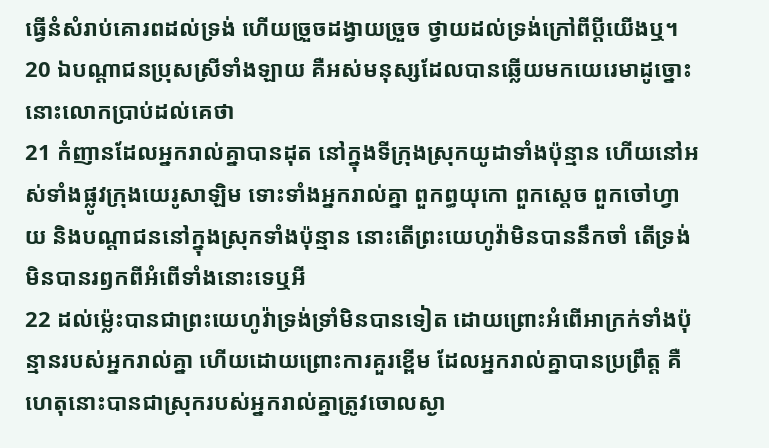ធ្វើនំសំរាប់គោរពដល់ទ្រង់ ហើយច្រួចដង្វាយច្រួច ថ្វាយដល់ទ្រង់ក្រៅពីប្ដីយើងឬ។
20 ឯបណ្តាជនប្រុសស្រីទាំងឡាយ គឺអស់មនុស្សដែលបានឆ្លើយមកយេរេមាដូច្នោះ នោះលោកប្រាប់ដល់គេថា
21 កំញានដែលអ្នករាល់គ្នាបានដុត នៅក្នុងទីក្រុងស្រុកយូដាទាំងប៉ុន្មាន ហើយនៅអស់ទាំងផ្លូវក្រុងយេរូសាឡិម ទោះទាំងអ្នករាល់គ្នា ពួកព្ធយុកោ ពួកស្តេច ពួកចៅហ្វាយ និងបណ្តាជននៅក្នុងស្រុកទាំងប៉ុន្មាន នោះតើព្រះយេហូវ៉ាមិនបាននឹកចាំ តើទ្រង់មិនបានរឭកពីអំពើទាំងនោះទេឬអី
22 ដល់ម៉្លេះបានជាព្រះយេហូវ៉ាទ្រង់ទ្រាំមិនបានទៀត ដោយព្រោះអំពើអាក្រក់ទាំងប៉ុន្មានរបស់អ្នករាល់គ្នា ហើយដោយព្រោះការគួរខ្ពើម ដែលអ្នករាល់គ្នាបានប្រព្រឹត្ត គឺហេតុនោះបានជាស្រុករបស់អ្នករាល់គ្នាត្រូវចោលស្ងា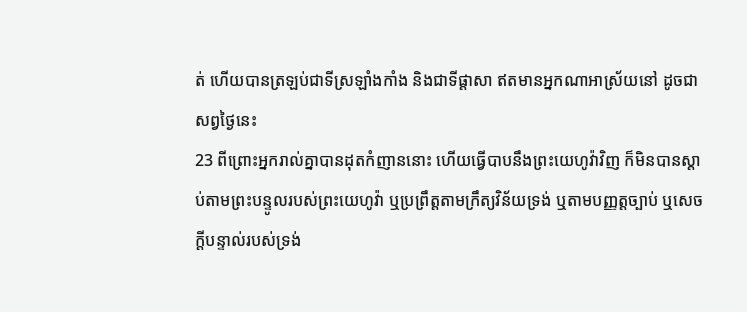ត់ ហើយបានត្រឡប់ជាទីស្រឡាំងកាំង និងជាទីផ្តាសា ឥតមានអ្នកណាអាស្រ័យនៅ ដូចជាសព្វថ្ងៃនេះ
23 ពីព្រោះអ្នករាល់គ្នាបានដុតកំញាននោះ ហើយធ្វើបាបនឹងព្រះយេហូវ៉ាវិញ ក៏មិនបានស្តាប់តាមព្រះបន្ទូលរបស់ព្រះយេហូវ៉ា ឬប្រព្រឹត្តតាមក្រឹត្យវិន័យទ្រង់ ឬតាមបញ្ញត្តច្បាប់ ឬសេចក្តីបន្ទាល់របស់ទ្រង់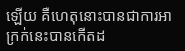ឡើយ គឺហេតុនោះបានជាការអាក្រក់នេះបានកើតដ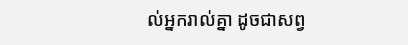ល់អ្នករាល់គ្នា ដូចជាសព្វ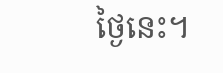ថ្ងៃនេះ។